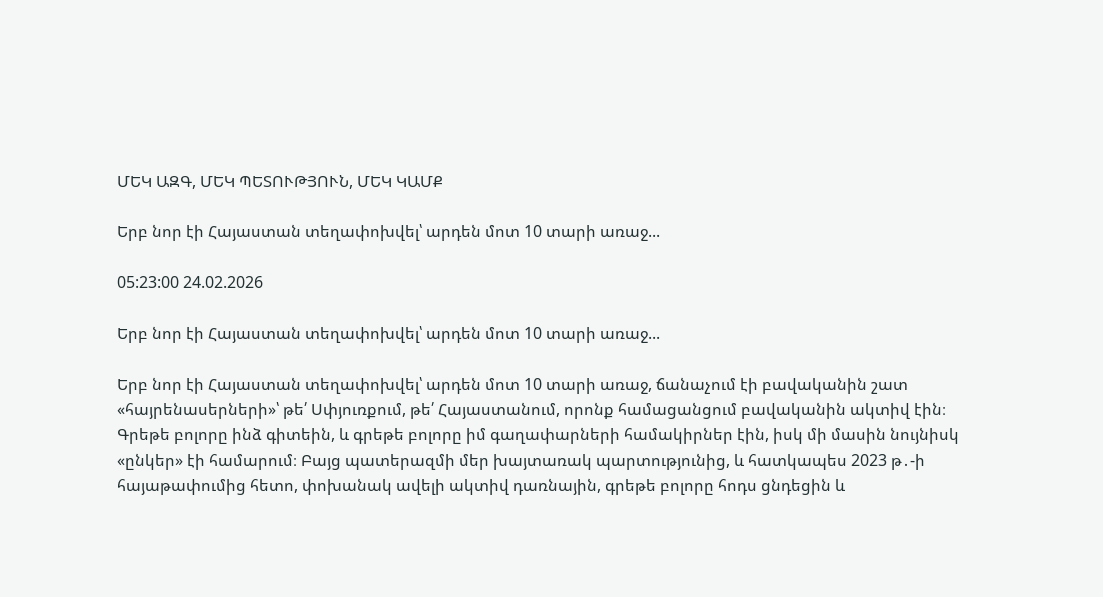ՄԵԿ ԱԶԳ, ՄԵԿ ՊԵՏՈՒԹՅՈՒՆ, ՄԵԿ ԿԱՄՔ

Երբ նոր էի Հայաստան տեղափոխվել՝ արդեն մոտ 10 տարի առաջ...

05:23:00 24.02.2026

Երբ նոր էի Հայաստան տեղափոխվել՝ արդեն մոտ 10 տարի առաջ...

Երբ նոր էի Հայաստան տեղափոխվել՝ արդեն մոտ 10 տարի առաջ, ճանաչում էի բավականին շատ «հայրենասերների»՝ թե՛ Սփյուռքում, թե՛ Հայաստանում, որոնք համացանցում բավականին ակտիվ էին։ Գրեթե բոլորը ինձ գիտեին, և գրեթե բոլորը իմ գաղափարների համակիրներ էին, իսկ մի մասին նույնիսկ «ընկեր» էի համարում։ Բայց պատերազմի մեր խայտառակ պարտությունից, և հատկապես 2023 թ․-ի հայաթափումից հետո, փոխանակ ավելի ակտիվ դառնային, գրեթե բոլորը հոդս ցնդեցին և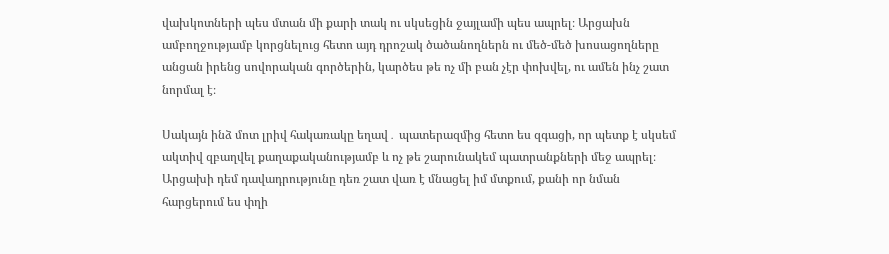վախկոտների պես մտան մի քարի տակ ու սկսեցին ջայլամի պես ապրել։ Արցախն ամբողջությամբ կորցնելուց հետո այդ դրոշակ ծածանողներն ու մեծ-մեծ խոսացողները անցան իրենց սովորական գործերին, կարծես թե ոչ մի բան չէր փոխվել, ու ամեն ինչ շատ նորմալ է։

Սակայն ինձ մոտ լրիվ հակառակը եղավ․ պատերազմից հետո ես զգացի, որ պետք է սկսեմ ակտիվ զբաղվել քաղաքականությամբ և ոչ թե շարունակեմ պատրանքների մեջ ապրել։ Արցախի դեմ դավադրությունը դեռ շատ վառ է մնացել իմ մտքում, քանի որ նման հարցերում ես փղի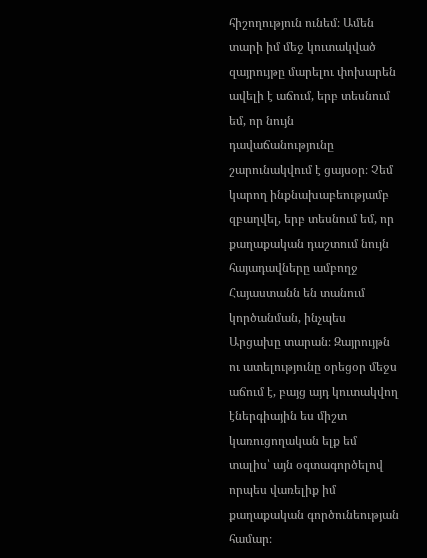հիշողություն ունեմ։ Ամեն տարի իմ մեջ կուտակված զայրույթը մարելու փոխարեն ավելի է աճում, երբ տեսնում եմ, որ նույն դավաճանությունը շարունակվում է ցայսօր։ Չեմ կարող ինքնախաբեությամբ զբաղվել, երբ տեսնում եմ, որ քաղաքական դաշտում նույն հայադավները ամբողջ Հայաստանն են տանում կործանման, ինչպես Արցախը տարան։ Զայրույթն ու ատելությունը օրեցօր մեջս աճում է, բայց այդ կուտակվող էներգիային ես միշտ կառուցողական ելք եմ տալիս՝ այն օգտագործելով որպես վառելիք իմ քաղաքական գործունեության համար։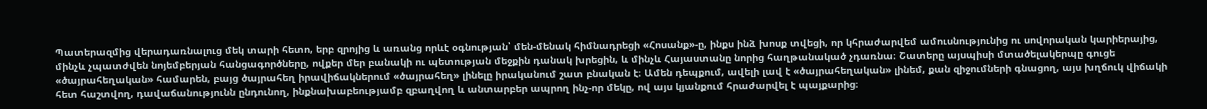Պատերազմից վերադառնալուց մեկ տարի հետո, երբ զրոյից և առանց որևէ օգնության՝ մեն-մենակ հիմնադրեցի «Հոսանք»-ը, ինքս ինձ խոսք տվեցի, որ կհրաժարվեմ ամուսնությունից ու սովորական կարիերայից, մինչև չպատժվեն նոյեմբերյան հանցագործները, ովքեր մեր բանակի ու պետության մեջքին դանակ խրեցին, և մինչև Հայաստանը նորից հաղթանակած չդառնա։ Շատերը այսպիսի մտածելակերպը գուցե «ծայրահեղական» համարեն, բայց ծայրահեղ իրավիճակներում «ծայրահեղ» լինելը իրականում շատ բնական է։ Ամեն դեպքում, ավելի լավ է «ծայրահեղական» լինեմ, քան զիջումների գնացող, այս խղճուկ վիճակի հետ հաշտվող, դավաճանությունն ընդունող, ինքնախաբեությամբ զբաղվող և անտարբեր ապրող ինչ-որ մեկը, ով այս կյանքում հրաժարվել է պայքարից։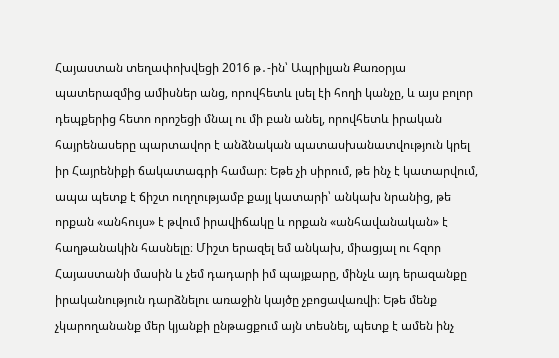Հայաստան տեղափոխվեցի 2016 թ․-ին՝ Ապրիլյան Քառօրյա պատերազմից ամիսներ անց, որովհետև լսել էի հողի կանչը, և այս բոլոր դեպքերից հետո որոշեցի մնալ ու մի բան անել, որովհետև իրական հայրենասերը պարտավոր է անձնական պատասխանատվություն կրել իր Հայրենիքի ճակատագրի համար։ Եթե չի սիրում, թե ինչ է կատարվում, ապա պետք է ճիշտ ուղղությամբ քայլ կատարի՝ անկախ նրանից, թե որքան «անհույս» է թվում իրավիճակը և որքան «անհավանական» է հաղթանակին հասնելը։ Միշտ երազել եմ անկախ, միացյալ ու հզոր Հայաստանի մասին և չեմ դադարի իմ պայքարը, մինչև այդ երազանքը իրականություն դարձնելու առաջին կայծը չբոցավառվի։ Եթե մենք չկարողանանք մեր կյանքի ընթացքում այն տեսնել, պետք է ամեն ինչ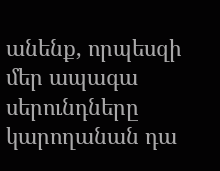անենք, որպեսզի մեր ապագա սերունդները կարողանան դա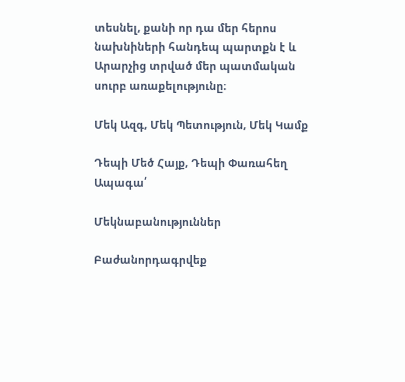տեսնել, քանի որ դա մեր հերոս նախնիների հանդեպ պարտքն է և Արարչից տրված մեր պատմական սուրբ առաքելությունը։

Մեկ Ազգ, Մեկ Պետություն, Մեկ Կամք

Դեպի Մեծ Հայք, Դեպի Փառահեղ Ապագա՛

Մեկնաբանություններ

Բաժանորդագրվեք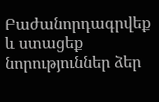Բաժանորդագրվեք և ստացեք նորություններ ձեր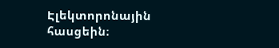Էլեկտորոնային հասցեին։